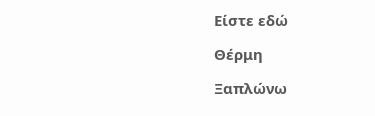Είστε εδώ

Θέρμη

Ξαπλώνω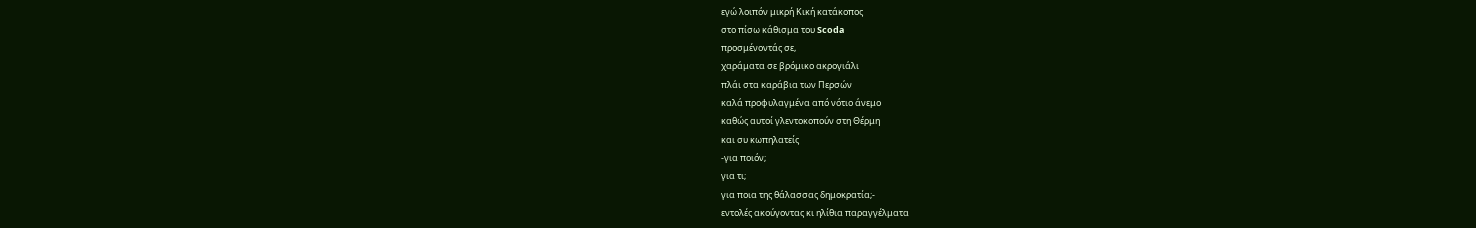εγώ λοιπόν μικρή Κική κατάκοπος
στο πίσω κάθισμα του Scoda
προσμένοντάς σε,
χαράματα σε βρόμικο ακρογιάλι
πλάι στα καράβια των Περσών
καλά προφυλαγμένα από νότιο άνεμο
καθώς αυτοί γλεντοκοπούν στη Θέρμη
και συ κωπηλατείς
-για ποιόν;
για τι;
για ποια της θάλασσας δημοκρατία;-
εντολές ακούγοντας κι ηλίθια παραγγέλματα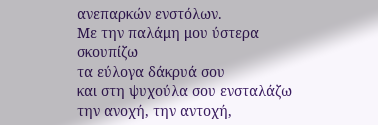ανεπαρκών ενστόλων.
Με την παλάμη μου ύστερα σκουπίζω
τα εύλογα δάκρυά σου
και στη ψυχούλα σου ενσταλάζω
την ανοχή, την αντοχή,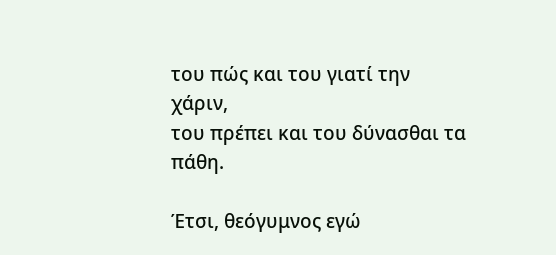του πώς και του γιατί την χάριν,
του πρέπει και του δύνασθαι τα πάθη.

Έτσι, θεόγυμνος εγώ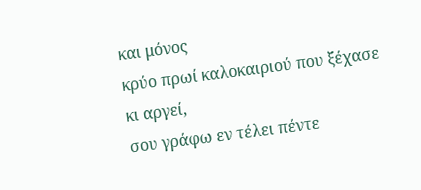και μόνος
κρύο πρωί καλοκαιριού που ξέχασε κι αργεί,
σου γράφω εν τέλει πέντε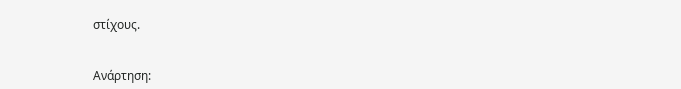στίχους.


Ανάρτηση: